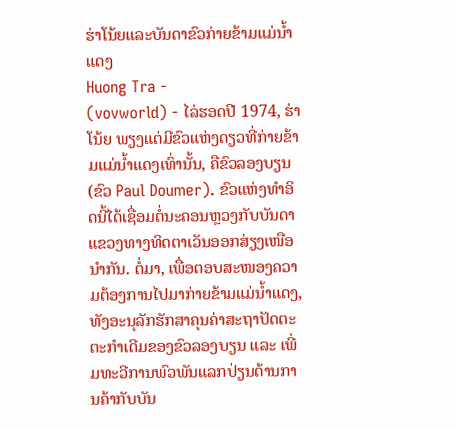ຮ່າໂນ້ຍແລະບັນດາຂົວກ່າຍຂ້າມແມ່ນ້ຳແດງ
Huong Tra -
(vovworld) - ໄລ່ຮອດປີ 1974, ຮ່າໂນ້ຍ ພຽງແຕ່ມີຂົວແຫ່ງດຽວທີ່ກ່າຍຂ້າມແມ່ນ້ຳແດງເທົ່ານັ້ນ, ຄືຂົວລອງບຽນ (ຂົວ Paul Doumer). ຂົວແຫ່ງທຳອິດນີ້ໄດ້ເຊື່ອມຕໍ່ນະຄອນຫຼວງກັບບັນດາແຂວງທາງທິດຕາເວັນອອກສ່ຽງເໜືອນຳກັນ. ຕໍ່ມາ, ເພື່ອຕອບສະໜອງຄວາມຕ້ອງການໄປມາກ່າຍຂ້າມແມ່ນ້ຳແດງ, ທັງອະນຸລັກຮັກສາຄຸນຄ່າສະຖາປັດຕະຕະກຳເດີມຂອງຂົວລອງບຽນ ແລະ ເພີ່ມທະວີການພົວພັນແລກປ່ຽນດ້ານການຄ້າກັບບັນ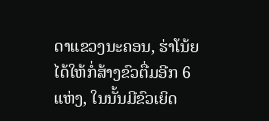ດາແຂວງນະຄອນ, ຮ່າໂນ້ຍ ໄດ້ໃຫ້ກໍ່ສ້າງຂົວຕື່ມອີກ 6 ແຫ່ງ, ໃນນັ້ນມີຂົວເຍິດ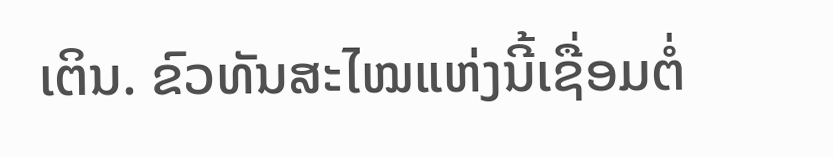ເຕິນ. ຂົວທັນສະໄໝແຫ່ງນີ້ເຊື່ອມຕໍ່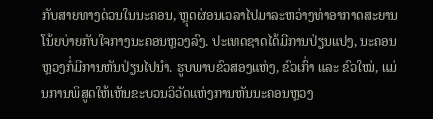ກັບສາຍທາງດ່ວນໃນນະຄອນ, ຫຼຸດຜ່ອນເວລາໄປມາລະຫວ່າງທ່າອາກາດສະຍານໂນ້ຍບ່າຍກັບໃຈກາງນະຄອນຫຼວງລົງ. ປະເທດຊາດໄດ້ມີການປ່ຽນແປງ, ນະຄອນຫຼວງກໍ່ມີການຫັນປ່ຽນໄປນຳ. ຮູບພາບຂົວສອງແຫ່ງ, ຂົວເກົ່າ ແລະ ຂົວໃໝ່, ແມ່ນການພິສູດໃຫ້ເຫັນຂະບວນວິວັດແຫ່ງການຫັນນະຄອນຫຼວງ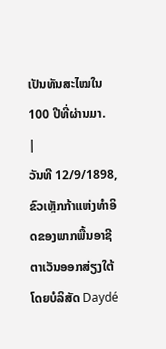ເປັນທັນສະໄໝໃນ 100 ປີທີ່ຜ່ານມາ.
|
ວັນທີ 12/9/1898, ຂົວເຫຼັກກ້າແຫ່ງທຳອິດຂອງພາກພື້ນອາຊີຕາເວັນອອກສ່ຽງໃຕ້ ໂດຍບໍລິສັດ Daydé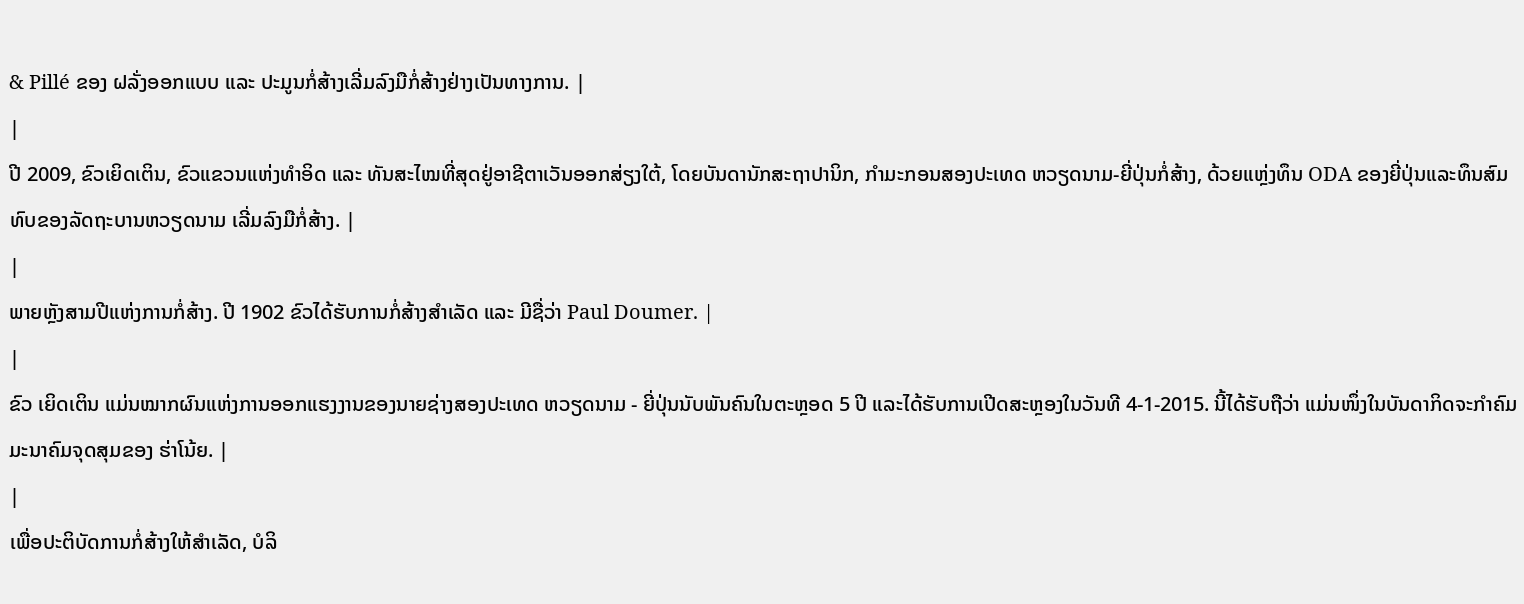& Pillé ຂອງ ຝລັ່ງອອກແບບ ແລະ ປະມູນກໍ່ສ້າງເລີ່ມລົງມືກໍ່ສ້າງຢ່າງເປັນທາງການ. |
|
ປີ 2009, ຂົວເຍິດເຕິນ, ຂົວແຂວນແຫ່ງທຳອິດ ແລະ ທັນສະໄໝທີ່ສຸດຢູ່ອາຊີຕາເວັນອອກສ່ຽງໃຕ້, ໂດຍບັນດານັກສະຖາປານິກ, ກຳມະກອນສອງປະເທດ ຫວຽດນາມ-ຍີ່ປຸ່ນກໍ່ສ້າງ, ດ້ວຍແຫຼ່ງທຶນ ODA ຂອງຍີ່ປຸ່ນແລະທຶນສົມທົບຂອງລັດຖະບານຫວຽດນາມ ເລີ່ມລົງມືກໍ່ສ້າງ. |
|
ພາຍຫຼັງສາມປີແຫ່ງການກໍ່ສ້າງ. ປີ 1902 ຂົວໄດ້ຮັບການກໍ່ສ້າງສຳເລັດ ແລະ ມີຊື່ວ່າ Paul Doumer. |
|
ຂົວ ເຍິດເຕິນ ແມ່ນໝາກຜົນແຫ່ງການອອກແຮງງານຂອງນາຍຊ່າງສອງປະເທດ ຫວຽດນາມ - ຍີ່ປຸ່ນນັບພັນຄົນໃນຕະຫຼອດ 5 ປີ ແລະໄດ້ຮັບການເປີດສະຫຼອງໃນວັນທີ 4-1-2015. ນີ້ໄດ້ຮັບຖືວ່າ ແມ່ນໜຶ່ງໃນບັນດາກິດຈະກຳຄົມມະນາຄົມຈຸດສຸມຂອງ ຮ່າໂນ້ຍ. |
|
ເພື່ອປະຕິບັດການກໍ່ສ້າງໃຫ້ສຳເລັດ, ບໍລິ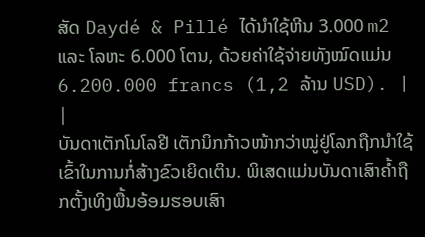ສັດ Daydé & Pillé ໄດ້ນຳໃຊ້ຫີນ 3.000 m2 ແລະ ໂລຫະ 6.000 ໂຕນ, ດ້ວຍຄ່າໃຊ້ຈ່າຍທັງໝົດແມ່ນ 6.200.000 francs (1,2 ລ້ານ USD). |
|
ບັນດາເຕັກໂນໂລຢີ ເຕັກນິກກ້າວໜ້າກວ່າໝູ່ຢູ່ໂລກຖືກນຳໃຊ້ເຂົ້າໃນການກໍ່ສ້າງຂົວເຍິດເຕິນ. ພິເສດແມ່ນບັນດາເສົາຄ້ຳຖືກຕັ້ງເທິງພື້ນອ້ອມຮອບເສົາ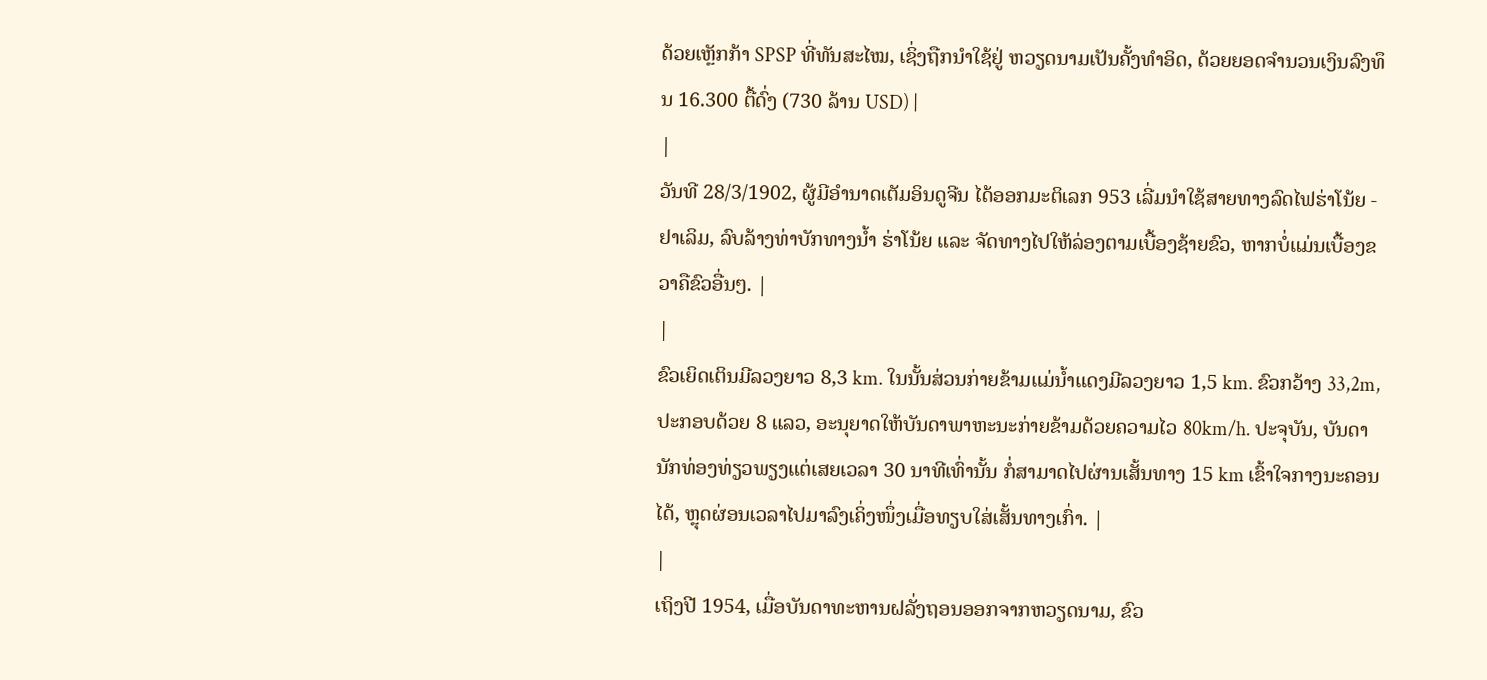ດ້ວຍເຫຼັກກ້າ SPSP ທີ່ທັນສະໄໝ, ເຊິ່ງຖືກນຳໃຊ້ຢູ່ ຫວຽດນາມເປັນຄັ້ງທຳອິດ, ດ້ວຍຍອດຈຳນວນເງິນລົງທຶນ 16.300 ຕື້ດົ່ງ (730 ລ້ານ USD) |
|
ວັນທີ 28/3/1902, ຜູ້ມີອຳນາດເຕັມອິນດູຈີນ ໄດ້ອອກມະຕິເລກ 953 ເລີ່ມນຳໃຊ້ສາຍທາງລົດໄຟຮ່າໂນ້ຍ - ຢາເລິມ, ລົບລ້າງທ່າບັກທາງນ້ຳ ຮ່າໂນ້ຍ ແລະ ຈັດທາງໄປໃຫ້ລ່ອງຕາມເບື້ອງຊ້າຍຂົວ, ຫາກບໍ່ແມ່ນເບື້ອງຂວາຄືຂົວອື່ນໆ. |
|
ຂົວເຍິດເຕິນມີລວງຍາວ 8,3 km. ໃນນັ້ນສ່ວນກ່າຍຂ້າມແມ່ນ້ຳແດງມີລວງຍາວ 1,5 km. ຂົວກວ້າງ 33,2m, ປະກອບດ້ວຍ 8 ແລວ, ອະນຸຍາດໃຫ້ບັນດາພາຫະນະກ່າຍຂ້າມດ້ວຍຄວາມໄວ 80km/h. ປະຈຸບັນ, ບັນດານັກທ່ອງທ່ຽວພຽງແຕ່ເສຍເວລາ 30 ນາທີເທົ່ານັ້ນ ກໍ່ສາມາດໄປຜ່ານເສັ້ນທາງ 15 km ເຂົ້າໃຈກາງນະຄອນໄດ້, ຫຼຸດຜ່ອນເວລາໄປມາລົງເຄິ່ງໜຶ່ງເມື່ອທຽບໃສ່ເສັ້ນທາງເກົ່າ. |
|
ເຖິງປີ 1954, ເມື່ອບັນດາທະຫານຝລັ່ງຖອນອອກຈາກຫວຽດນາມ, ຂົວ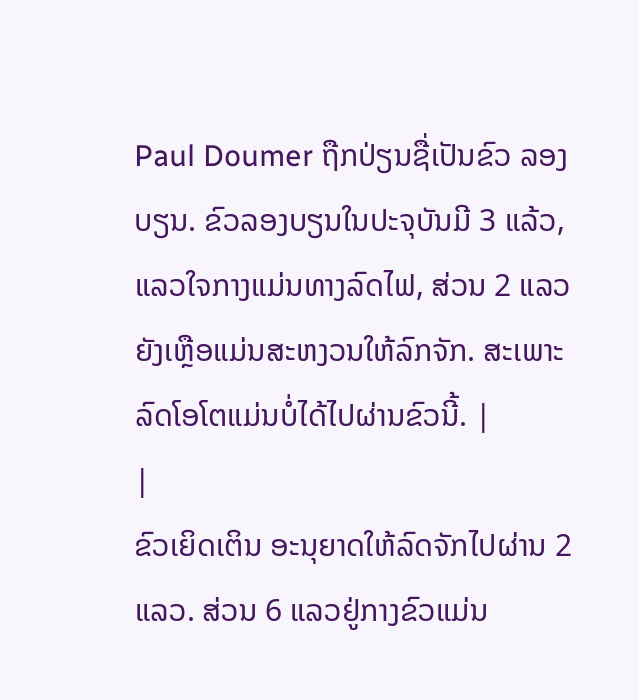Paul Doumer ຖືກປ່ຽນຊື່ເປັນຂົວ ລອງບຽນ. ຂົວລອງບຽນໃນປະຈຸບັນມີ 3 ແລ້ວ, ແລວໃຈກາງແມ່ນທາງລົດໄຟ, ສ່ວນ 2 ແລວຍັງເຫຼືອແມ່ນສະຫງວນໃຫ້ລົກຈັກ. ສະເພາະລົດໂອໂຕແມ່ນບໍ່ໄດ້ໄປຜ່ານຂົວນີ້. |
|
ຂົວເຍິດເຕິນ ອະນຸຍາດໃຫ້ລົດຈັກໄປຜ່ານ 2 ແລວ. ສ່ວນ 6 ແລວຢູ່ກາງຂົວແມ່ນ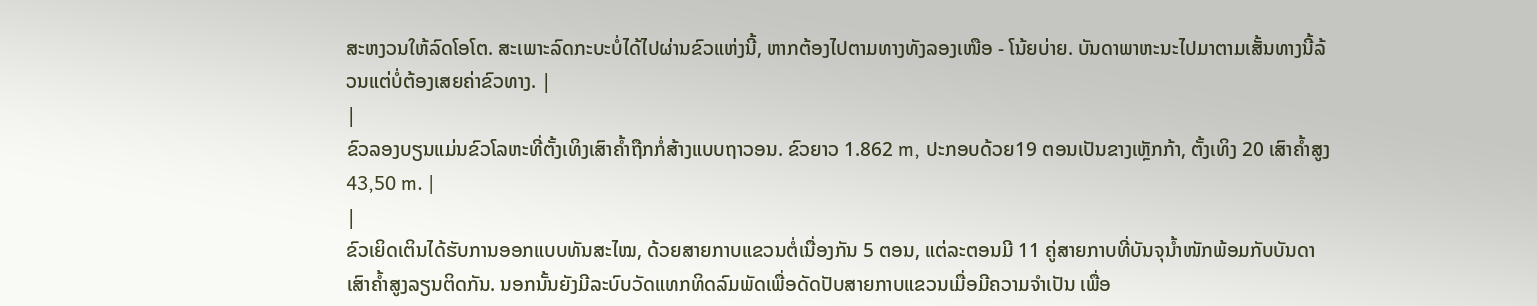ສະຫງວນໃຫ້ລົດໂອໂຕ. ສະເພາະລົດກະບະບໍ່ໄດ້ໄປຜ່ານຂົວແຫ່ງນີ້, ຫາກຕ້ອງໄປຕາມທາງທັງລອງເໜືອ - ໂນ້ຍບ່າຍ. ບັນດາພາຫະນະໄປມາຕາມເສັ້ນທາງນີ້ລ້ວນແຕ່ບໍ່ຕ້ອງເສຍຄ່າຂົວທາງ. |
|
ຂົວລອງບຽນແມ່ນຂົວໂລຫະທີ່ຕັ້ງເທິງເສົາຄ້ຳຖືກກໍ່ສ້າງແບບຖາວອນ. ຂົວຍາວ 1.862 m, ປະກອບດ້ວຍ19 ຕອນເປັນຂາງເຫຼັກກ້າ, ຕັ້ງເທິງ 20 ເສົາຄ້ຳສູງ 43,50 m. |
|
ຂົວເຍິດເຕິນໄດ້ຮັບການອອກແບບທັນສະໄໝ, ດ້ວຍສາຍກາບແຂວນຕໍ່ເນື່ອງກັນ 5 ຕອນ, ແຕ່ລະຕອນມີ 11 ຄູ່ສາຍກາບທີ່ບັນຈຸນ້ຳໜັກພ້ອມກັບບັນດາເສົາຄ້ຳສູງລຽນຕິດກັນ. ນອກນັ້ນຍັງມີລະບົບວັດແທກທິດລົມພັດເພື່ອດັດປັບສາຍກາບແຂວນເມື່ອມີຄວາມຈຳເປັນ ເພື່ອ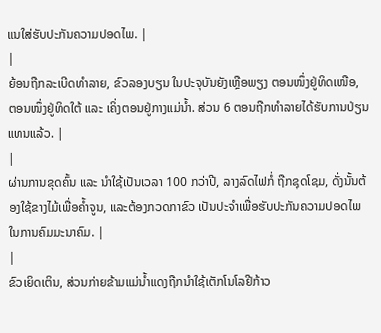ແນໃສ່ຮັບປະກັນຄວາມປອດໄພ. |
|
ຍ້ອນຖືກລະເບີດທຳລາຍ, ຂົວລອງບຽນ ໃນປະຈຸບັນຍັງເຫຼືອພຽງ ຕອນໜຶ່ງຢູ່ທິດເໜືອ, ຕອນໜຶ່ງຢູ່ທິດໃຕ້ ແລະ ເຄິ່ງຕອນຢູ່ກາງແມ່ນ້ຳ. ສ່ວນ 6 ຕອນຖືກທຳລາຍໄດ້ຮັບການປ່ຽນແທນແລ້ວ. |
|
ຜ່ານການຂຸດຄົ້ນ ແລະ ນຳໃຊ້ເປັນເວລາ 100 ກວ່າປີ, ລາງລົດໄຟກໍ່ ຖືກຊຸດໂຊມ, ດັ່ງນັ້ນຕ້ອງໃຊ້ຂາງໄມ້ເພື່ອຄ້ຳຈູນ, ແລະຕ້ອງກວດກາຂົວ ເປັນປະຈຳເພື່ອຮັບປະກັນຄວາມປອດໄພໃນການຄົມມະນາຄົມ. |
|
ຂົວເຍິດເຕິນ, ສ່ວນກ່າຍຂ້າມແມ່ນ້ຳແດງຖືກນຳໃຊ້ເຕັກໂນໂລຢີກ້າວ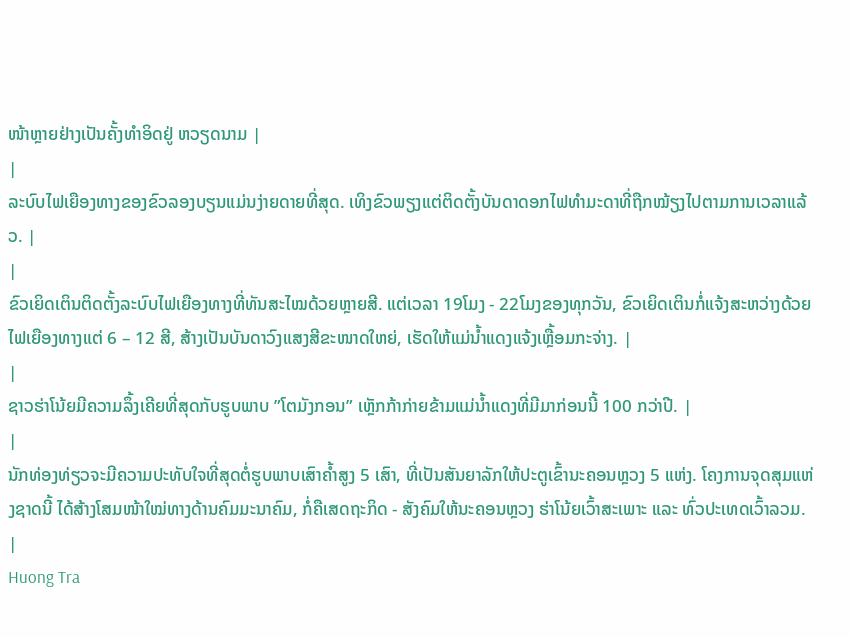ໜ້າຫຼາຍຢ່າງເປັນຄັ້ງທຳອິດຢູ່ ຫວຽດນາມ |
|
ລະບົບໄຟເຍືອງທາງຂອງຂົວລອງບຽນແມ່ນງ່າຍດາຍທີ່ສຸດ. ເທິງຂົວພຽງແຕ່ຕິດຕັ້ງບັນດາດອກໄຟທຳມະດາທີ່ຖືກໝ້ຽງໄປຕາມການເວລາແລ້ວ. |
|
ຂົວເຍິດເຕິນຕິດຕັ້ງລະບົບໄຟເຍືອງທາງທີ່ທັນສະໄໝດ້ວຍຫຼາຍສີ. ແຕ່ເວລາ 19ໂມງ - 22ໂມງຂອງທຸກວັນ, ຂົວເຍິດເຕິນກໍ່ແຈ້ງສະຫວ່າງດ້ວຍໄຟເຍືອງທາງແຕ່ 6 – 12 ສີ, ສ້າງເປັນບັນດາວົງແສງສີຂະໜາດໃຫຍ່, ເຮັດໃຫ້ແມ່ນ້ຳແດງແຈ້ງເຫຼື້ອມກະຈ່າງ. |
|
ຊາວຮ່າໂນ້ຍມີຄວາມລຶ້ງເຄີຍທີ່ສຸດກັບຮູບພາບ ”ໂຕມັງກອນ” ເຫຼັກກ້າກ່າຍຂ້າມແມ່ນ້ຳແດງທີ່ມີມາກ່ອນນີ້ 100 ກວ່າປີ. |
|
ນັກທ່ອງທ່ຽວຈະມີຄວາມປະທັບໃຈທີ່ສຸດຕໍ່ຮູບພາບເສົາຄ້ຳສູງ 5 ເສົາ, ທີ່ເປັນສັນຍາລັກໃຫ້ປະຕູເຂົ້ານະຄອນຫຼວງ 5 ແຫ່ງ. ໂຄງການຈຸດສຸມແຫ່ງຊາດນີ້ ໄດ້ສ້າງໂສມໜ້າໃໝ່ທາງດ້ານຄົມມະນາຄົມ, ກໍ່ຄືເສດຖະກິດ - ສັງຄົມໃຫ້ນະຄອນຫຼວງ ຮ່າໂນ້ຍເວົ້າສະເພາະ ແລະ ທົ່ວປະເທດເວົ້າລວມ. |
Huong Tra